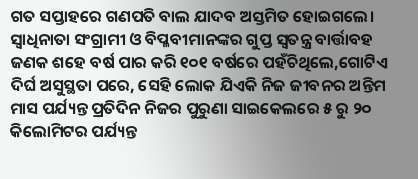ଗତ ସପ୍ତାହରେ ଗଣପତି ବାଲ ଯାଦବ ଅସ୍ତମିତ ହୋଇଗଲେ। ସ୍ୱାଧିନାତା ସଂଗ୍ରାମୀ ଓ ବିପ୍ଳବୀମାନଙ୍କର ଗୁପ୍ତ ସ୍ୱତନ୍ତ୍ର ବାର୍ତ୍ତାବହ ଜଣକ ଶହେ ବର୍ଷ ପାର କରି ୧୦୧ ବର୍ଷରେ ପହଁଚିଥିଲେ,ଗୋଟିଏ ଦିର୍ଘ ଅସୁସ୍ଥତା ପରେ, ସେହି ଲୋକ ଯିଏକି ନିଜ ଜୀବନର ଅନ୍ତିମ ମାସ ପର୍ଯ୍ୟନ୍ତ ପ୍ରତିଦିନ ନିଜର ପୁରୁଣା ସାଇକେଲରେ ୫ ରୁ ୨୦ କିଲୋମିଟର ପର୍ଯ୍ୟନ୍ତ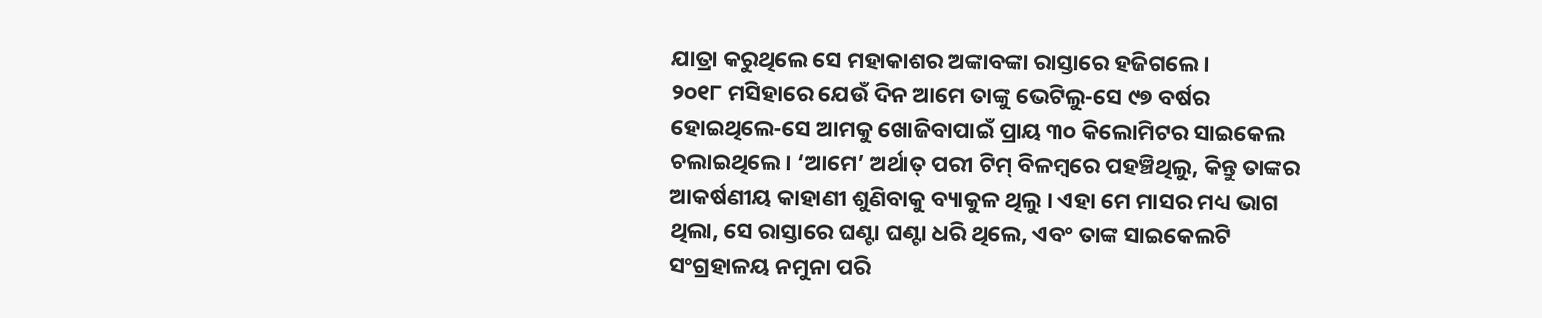ଯାତ୍ରା କରୁଥିଲେ ସେ ମହାକାଶର ଅଙ୍କାବଙ୍କା ରାସ୍ତାରେ ହଜିଗଲେ।
୨୦୧୮ ମସିହାରେ ଯେଉଁ ଦିନ ଆମେ ତାଙ୍କୁ ଭେଟିଲୁ-ସେ ୯୭ ବର୍ଷର ହୋଇଥିଲେ-ସେ ଆମକୁ ଖୋଜିବାପାଇଁ ପ୍ରାୟ ୩୦ କିଲୋମିଟର ସାଇକେଲ ଚଲାଇଥିଲେ। ‘ଆମେ’ ଅର୍ଥାତ୍ ପରୀ ଟିମ୍ ବିଳମ୍ବରେ ପହଞ୍ଚିଥିଲୁ, କିନ୍ତୁ ତାଙ୍କର ଆକର୍ଷଣୀୟ କାହାଣୀ ଶୁଣିବାକୁ ବ୍ୟାକୁଳ ଥିଲୁ । ଏହା ମେ ମାସର ମଧ୍ୟ ଭାଗ ଥିଲା, ସେ ରାସ୍ତାରେ ଘଣ୍ଟା ଘଣ୍ଟା ଧରି ଥିଲେ, ଏବଂ ତାଙ୍କ ସାଇକେଲଟି ସଂଗ୍ରହାଳୟ ନମୁନା ପରି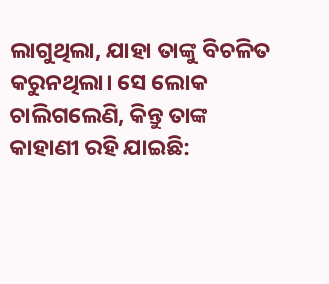ଲାଗୁଥିଲା, ଯାହା ତାଙ୍କୁ ବିଚଳିତ କରୁନଥିଲା। ସେ ଲୋକ ଚାଲିଗଲେଣି, କିନ୍ତୁ ତାଙ୍କ କାହାଣୀ ରହି ଯାଇଛି: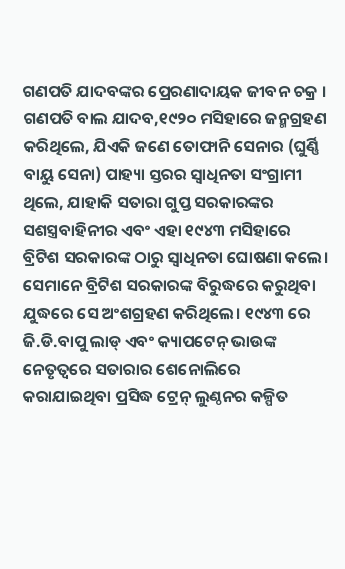ଗଣପତି ଯାଦବଙ୍କର ପ୍ରେରଣାଦାୟକ ଜୀବନ ଚକ୍ର ।
ଗଣପତି ବାଲ ଯାଦବ,୧୯୨୦ ମସିହାରେ ଜନ୍ମଗ୍ରହଣ କରିଥିଲେ, ଯିଏକି ଜଣେ ତୋଫାନି ସେନାର (ଘୁର୍ଣ୍ଣି ବାୟୁ ସେନା) ପାହ୍ୟା ସ୍ତରର ସ୍ୱାଧିନତା ସଂଗ୍ରାମୀ ଥିଲେ, ଯାହାକି ସତାରା ଗୁପ୍ତ ସରକାରଙ୍କର ସଶସ୍ତ୍ରବାହିନୀର ଏବଂ ଏହା ୧୯୪୩ ମସିହାରେ ବ୍ରିଟିଶ ସରକାରଙ୍କ ଠାରୁ ସ୍ୱାଧିନତା ଘୋଷଣା କଲେ। ସେମାନେ ବ୍ରିଟିଶ ସରକାରଙ୍କ ବିରୁଦ୍ଧରେ କରୁଥିବା ଯୁଦ୍ଧରେ ସେ ଅଂଶଗ୍ରହଣ କରିଥିଲେ। ୧୯୪୩ ରେ ଜି.ଡି.ବାପୁ ଲାଡ୍ ଏବଂ କ୍ୟାପଟେନ୍ ଭାଉଙ୍କ ନେତୃତ୍ୱରେ ସତାରାର ଶେନୋଲିରେ କରାଯାଇଥିବା ପ୍ରସିଦ୍ଧ ଟ୍ରେନ୍ ଲୁଣ୍ଠନର କଳ୍ପିତ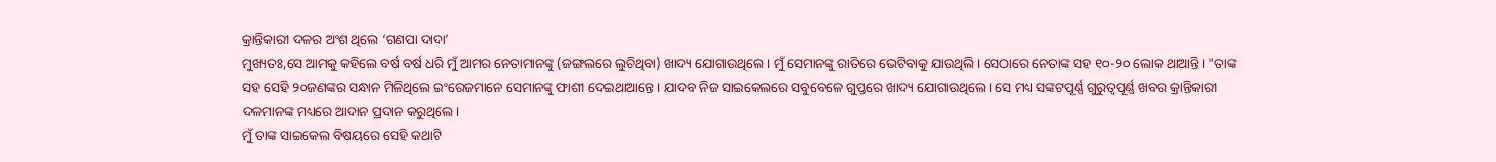କ୍ରାନ୍ତିକାରୀ ଦଳର ଅଂଶ ଥିଲେ ‘ଗଣପା ଦାଦା’
ମୁଖ୍ୟତଃ,ସେ ଆମକୁ କହିଲେ ବର୍ଷ ବର୍ଷ ଧରି ମୁଁ ଆମର ନେତାମାନଙ୍କୁ (ଜଙ୍ଗଲରେ ଲୁଚିଥିବା) ଖାଦ୍ୟ ଯୋଗାଉଥିଲେ। ମୁଁ ସେମାନଙ୍କୁ ରାତିରେ ଭେଟିବାକୁ ଯାଉଥିଲି। ସେଠାରେ ନେତାଙ୍କ ସହ ୧୦-୨୦ ଲୋକ ଥାଆନ୍ତି। "ତାଙ୍କ ସହ ସେହି ୨୦ଜଣଙ୍କର ସନ୍ଧାନ ମିଳିଥିଲେ ଇଂରେଜମାନେ ସେମାନଙ୍କୁ ଫାଶୀ ଦେଇଥାଆନ୍ତେ। ଯାଦବ ନିଜ ସାଇକେଲରେ ସବୁବେଳେ ଗୁପ୍ତରେ ଖାଦ୍ୟ ଯୋଗାଉଥିଲେ। ସେ ମଧ୍ୟ ସଙ୍କଟପୂର୍ଣ୍ଣ ଗୁରୁତ୍ୱପୂର୍ଣ୍ଣ ଖବର କ୍ରାନ୍ତିକାରୀ ଦଳମାନଙ୍କ ମଧ୍ୟରେ ଆଦାନ ପ୍ରଦାନ କରୁଥିଲେ।
ମୁଁ ତାଙ୍କ ସାଇକେଲ ବିଷୟରେ ସେହି କଥାଟି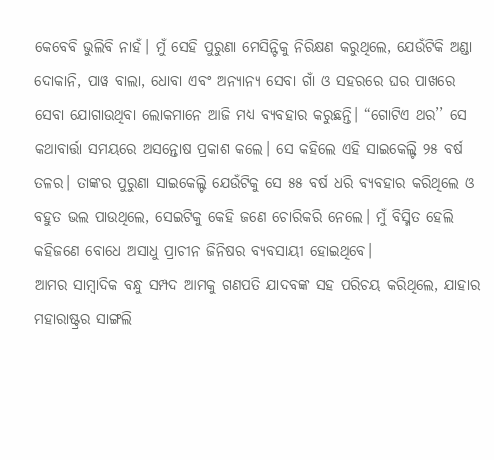କେବେବି ଭୁଲିବି ନାହଁ। ମୁଁ ସେହି ପୁରୁଣା ମେସିନ୍ଟିକୁ ନିରିକ୍ଷଣ କରୁଥିଲେ, ଯେଉଁଟିକି ଅଣ୍ଡା ଦୋକାନି, ପାୱ ବାଲା, ଧୋବା ଏବଂ ଅନ୍ୟାନ୍ୟ ସେବା ଗାଁ ଓ ସହରରେ ଘର ପାଖରେ ସେବା ଯୋଗାଉଥିବା ଲୋକମାନେ ଆଜି ମଧ୍ୟ ବ୍ୟବହାର କରୁଛନ୍ତି। “ଗୋଟିଏ ଥର’’ ସେ କଥାବାର୍ତ୍ତା ସମୟରେ ଅସନ୍ତୋଷ ପ୍ରକାଶ କଲେ। ସେ କହିଲେ ଏହି ସାଇକେଲ୍ଟି ୨୫ ବର୍ଷ ତଳର। ତାଙ୍କର ପୁରୁଣା ସାଇକେଲ୍ଟି ଯେଉଁଟିକୁ ସେ ୫୫ ବର୍ଷ ଧରି ବ୍ୟବହାର କରିଥିଲେ ଓ ବହୁତ ଭଲ ପାଉଥିଲେ, ସେଇଟିକୁ କେହି ଜଣେ ଚୋରିକରି ନେଲେ। ମୁଁ ବିସ୍ମିତ ହେଲି କହିଜଣେ ବୋଧେ ଅସାଧୁ ପ୍ରାଚୀନ ଜିନିଷର ବ୍ୟବସାୟୀ ହୋଇଥିବେ।
ଆମର ସାମ୍ବାଦିକ ବନ୍ଧୁ ସମ୍ପଦ ଆମକୁ ଗଣପତି ଯାଦବଙ୍କ ସହ ପରିଚୟ କରିଥିଲେ, ଯାହାର ମହାରାଷ୍ଟ୍ରର ସାଙ୍ଗଲି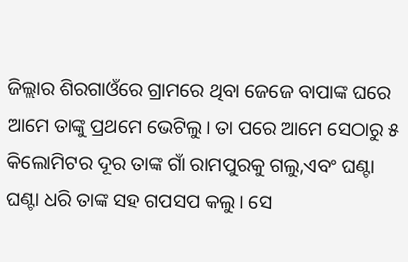ଜିଲ୍ଲାର ଶିରଗାଓଁରେ ଗ୍ରାମରେ ଥିବା ଜେଜେ ବାପାଙ୍କ ଘରେ ଆମେ ତାଙ୍କୁ ପ୍ରଥମେ ଭେଟିଲୁ। ତା ପରେ ଆମେ ସେଠାରୁ ୫ କିଲୋମିଟର ଦୂର ତାଙ୍କ ଗାଁ ରାମପୁରକୁ ଗଲୁ,ଏବଂ ଘଣ୍ଟା ଘଣ୍ଟା ଧରି ତାଙ୍କ ସହ ଗପସପ କଲୁ। ସେ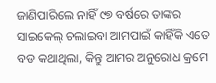ଜାଣିପାରିଲେ ନାହିଁ ୯୭ ବର୍ଷରେ ତାଙ୍କର ସାଇକେଲ୍ ଚଲାଇବା ଆମପାଇଁ କାହିଁକି ଏତେ ବଡ କଥାଥିଲା, କିନ୍ତୁ ଆମର ଅନୁରୋଧ କ୍ରମେ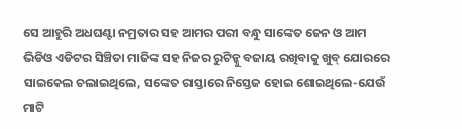ସେ ଆହୁରି ଅଧଘଣ୍ଟା ନମ୍ରତାର ସହ ଆମର ପରୀ ବନ୍ଧୁ ସାଙ୍କେତ ଜେନ ଓ ଆମ ଭିଡିଓ ଏଡିଟର ସିଞ୍ଚିତା ମାଜିଙ୍କ ସହ ନିଜର ରୁଟିନ୍କୁ ବଜାୟ ରଖିବାକୁ ଖୁବ୍ ଯୋରରେ ସାଇକେଲ ଚଲାଇଥିଲେ, ସଙ୍କେତ ରାସ୍ତାରେ ନିସ୍ତେଜ ହୋଇ ଶୋଇଥିଲେ-ଯେଉଁ ମାଟି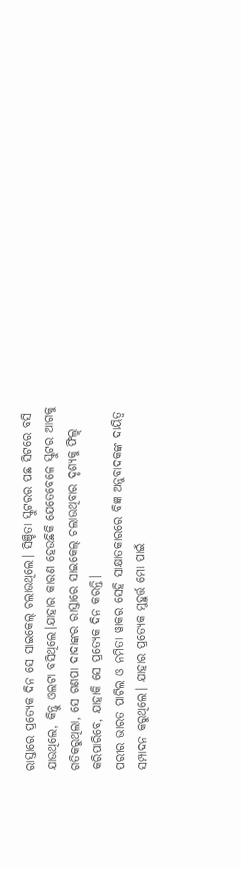ରାସ୍ତାରେ ପ୍ରତ୍ୟେକ ଦିନ ସେ ସାଇକେଲ୍ ଚଲାଉଥିଲେ। ସିଞ୍ଚିତା ସ୍କୁଟରର ପଛ ସିଟରେ ବସି ଯାଉଥିଲେ, କିନ୍ତୁ ଓଲଟା ବସିଥିଲେ।ଯାହାର କାରଣ ହେଉଛିକି ଯେତେବେଳେ ସ୍କୁଟର ଆଗକୁ ଗତିକରୁଥିଲା, ସେ ଗଣପା ଦାଦାଙ୍କର ରାସ୍ତାରେ ସାଇକେଲ୍ ଚଲାଉଥିବାର ଦୃଶ୍ୟକୁ ଫିଲ୍ମ୍ କରିପାରିବେ, ଯାହାକି ସେ ପ୍ରତ୍ୟେକ ଦିନ କରନ୍ତି।
ପରୀର ଭାରତ ପାଟିଲ ଓ ନମିତା ୱାକର ସେହି ସାକ୍ଷାତକାରରେ ବିଜ୍ଞ ଅନୁବାଦକଙ୍କ ଦାୟିତ୍ୱ ସମ୍ପାଦନ କରୁଥିଲେ। ଯାହାର ପ୍ରତ୍ୟେକ ମୁହୁର୍ତ୍ତ ମୋ ପାଇଁ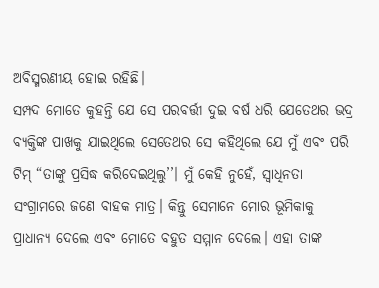ଅବିସ୍ମରଣୀୟ ହୋଇ ରହିଛି।
ସମ୍ପଦ ମୋତେ କୁହନ୍ତି ଯେ ସେ ପରବର୍ତ୍ତୀ ଦୁଇ ବର୍ଷ ଧରି ଯେତେଥର ଭଦ୍ର ବ୍ୟକ୍ତିଙ୍କ ପାଖକୁ ଯାଇଥିଲେ ସେତେଥର ସେ କହିଥିଲେ ଯେ ମୁଁ ଏବଂ ପରି ଟିମ୍ “ତାଙ୍କୁ ପ୍ରସିଦ୍ଧ କରିଦେଇଥିଲୁ’’। ମୁଁ କେହି ନୁହେଁ, ସ୍ୱାଧିନତା ସଂଗ୍ରାମରେ ଜଣେ ବାହକ ମାତ୍ର। କିନ୍ତୁ ସେମାନେ ମୋର ଭୂମିକାକୁ ପ୍ରାଧାନ୍ୟ ଦେଲେ ଏବଂ ମୋତେ ବହୁତ ସମ୍ମାନ ଦେଲେ। ଏହା ତାଙ୍କ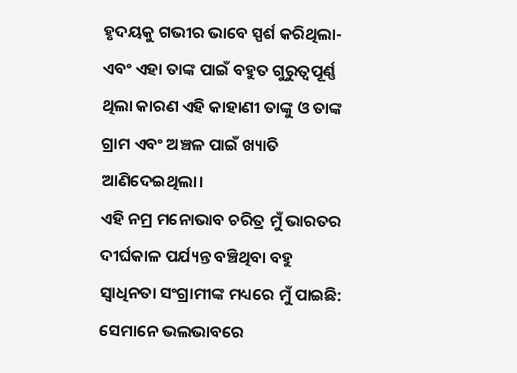ହୃଦୟକୁ ଗଭୀର ଭାବେ ସ୍ପର୍ଶ କରିଥିଲା-ଏବଂ ଏହା ତାଙ୍କ ପାଇଁ ବହୁତ ଗୁରୁତ୍ୱପୂର୍ଣ୍ଣ ଥିଲା କାରଣ ଏହି କାହାଣୀ ତାଙ୍କୁ ଓ ତାଙ୍କ ଗ୍ରାମ ଏବଂ ଅଞ୍ଚଳ ପାଇଁ ଖ୍ୟାତି ଆଣିଦେଇଥିଲା।
ଏହି ନମ୍ର ମନୋଭାବ ଚରିତ୍ର ମୁଁ ଭାରତର ଦୀର୍ଘକାଳ ପର୍ଯ୍ୟନ୍ତ ବଞ୍ଚିଥିବା ବହୁ ସ୍ୱାଧିନତା ସଂଗ୍ରାମୀଙ୍କ ମଧ୍ୟରେ ମୁଁ ପାଇଛି: ସେମାନେ ଭଲଭାବରେ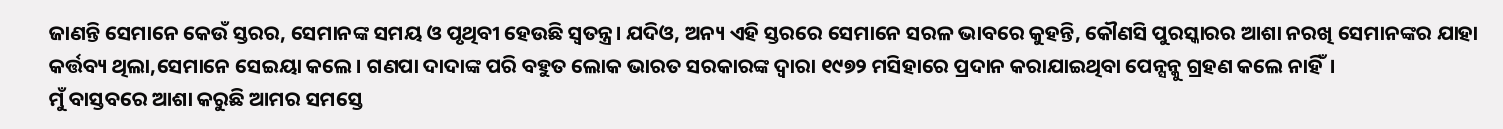ଜାଣନ୍ତି ସେମାନେ କେଉଁ ସ୍ତରର, ସେମାନଙ୍କ ସମୟ ଓ ପୃଥିବୀ ହେଉଛି ସ୍ୱତନ୍ତ୍ର। ଯଦିଓ, ଅନ୍ୟ ଏହି ସ୍ତରରେ ସେମାନେ ସରଳ ଭାବରେ କୁହନ୍ତି, କୌଣସି ପୁରସ୍କାରର ଆଶା ନରଖି ସେମାନଙ୍କର ଯାହା କର୍ତ୍ତବ୍ୟ ଥିଲା,ସେମାନେ ସେଇୟା କଲେ। ଗଣପା ଦାଦାଙ୍କ ପରି ବହୁତ ଲୋକ ଭାରତ ସରକାରଙ୍କ ଦ୍ୱାରା ୧୯୭୨ ମସିହାରେ ପ୍ରଦାନ କରାଯାଇଥିବା ପେନ୍ସନ୍କୁ ଗ୍ରହଣ କଲେ ନାହିଁ।
ମୁଁ ବାସ୍ତବରେ ଆଶା କରୁଛି ଆମର ସମସ୍ତେ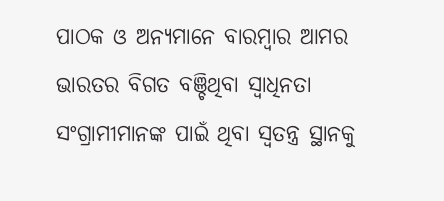ପାଠକ ଓ ଅନ୍ୟମାନେ ବାରମ୍ବାର ଆମର ଭାରତର ବିଗତ ବଞ୍ଚିଥିବା ସ୍ୱାଧିନତା ସଂଗ୍ରାମୀମାନଙ୍କ ପାଇଁ ଥିବା ସ୍ୱତନ୍ତ୍ର ସ୍ଥାନକୁ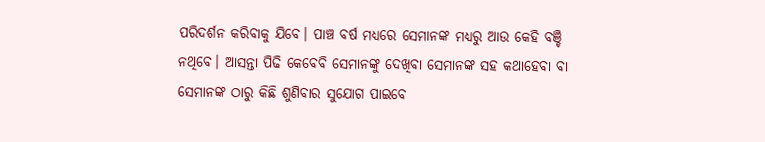ପରିଦର୍ଶନ କରିବାକୁ ଯିବେ। ପାଞ୍ଚ ବର୍ଷ ମଧ୍ୟରେ ସେମାନଙ୍କ ମଧ୍ୟରୁ ଆଉ କେହି ବଞ୍ଚି ନଥିବେ। ଆସନ୍ତା ପିଢି କେବେବି ସେମାନଙ୍କୁ ଦେଖିବା ସେମାନଙ୍କ ସହ କଥାହେବା ବା ସେମାନଙ୍କ ଠାରୁ କିଛି ଶୁଣିବାର ସୁଯୋଗ ପାଇବେ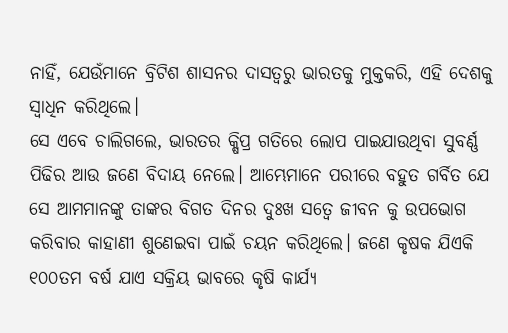ନାହିଁ, ଯେଉଁମାନେ ବ୍ରିଟିଶ ଶାସନର ଦାସତ୍ୱରୁ ଭାରତକୁ ମୁକ୍ତକରି, ଏହି ଦେଶକୁ ସ୍ୱାଧିନ କରିଥିଲେ।
ସେ ଏବେ ଚାଲିଗଲେ, ଭାରତର କ୍ଷିପ୍ର ଗତିରେ ଲୋପ ପାଇଯାଉଥିବା ସୁବର୍ଣ୍ଣ ପିଢିର ଆଉ ଜଣେ ବିଦାୟ ନେଲେ। ଆମ୍ଭେମାନେ ପରୀରେ ବହୁତ ଗର୍ବିତ ଯେ ସେ ଆମମାନଙ୍କୁ ତାଙ୍କର ବିଗତ ଦିନର ଦୁଃଖ ସତ୍ୱେ ଜୀବନ କୁ ଉପଭୋଗ କରିବାର କାହାଣୀ ଶୁଣେଇବା ପାଇଁ ଚୟନ କରିଥିଲେ। ଜଣେ କୃଷକ ଯିଏକି ୧୦୦ତମ ବର୍ଷ ଯାଏ ସକ୍ରିୟ ଭାବରେ କୃଷି କାର୍ଯ୍ୟ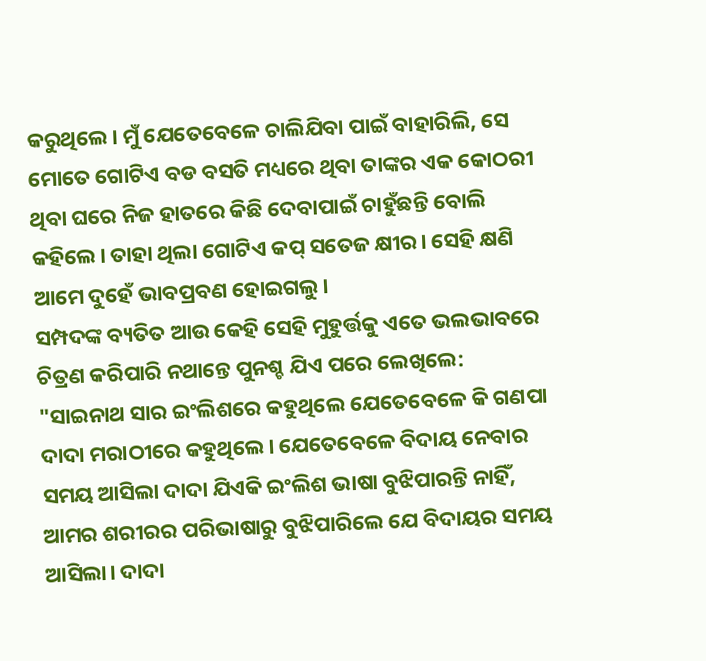କରୁଥିଲେ। ମୁଁ ଯେତେବେଳେ ଚାଲିଯିବା ପାଇଁ ବାହାରିଲି, ସେ ମୋତେ ଗୋଟିଏ ବଡ ବସତି ମଧ୍ୟରେ ଥିବା ତାଙ୍କର ଏକ କୋଠରୀ ଥିବା ଘରେ ନିଜ ହାତରେ କିଛି ଦେବାପାଇଁ ଚାହୁଁଛନ୍ତି ବୋଲି କହିଲେ। ତାହା ଥିଲା ଗୋଟିଏ କପ୍ ସତେଜ କ୍ଷୀର। ସେହି କ୍ଷଣି ଆମେ ଦୁହେଁ ଭାବପ୍ରବଣ ହୋଇଗଲୁ।
ସମ୍ପଦଙ୍କ ବ୍ୟତିତ ଆଉ କେହି ସେହି ମୁହୁର୍ତ୍ତକୁ ଏତେ ଭଲଭାବରେ ଚିତ୍ରଣ କରିପାରି ନଥାନ୍ତେ ପୁନଶ୍ଚ ଯିଏ ପରେ ଲେଖିଲେ: "ସାଇନାଥ ସାର ଇଂଲିଶରେ କହୁଥିଲେ ଯେତେବେଳେ କି ଗଣପା ଦାଦା ମରାଠୀରେ କହୁଥିଲେ। ଯେତେବେଳେ ବିଦାୟ ନେବାର ସମୟ ଆସିଲା ଦାଦା ଯିଏକି ଇଂଲିଶ ଭାଷା ବୁଝିପାରନ୍ତି ନାହିଁ, ଆମର ଶରୀରର ପରିଭାଷାରୁ ବୁଝିପାରିଲେ ଯେ ବିଦାୟର ସମୟ ଆସିଲା। ଦାଦା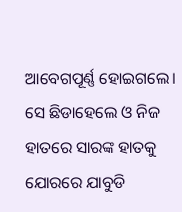ଆବେଗପୂର୍ଣ୍ଣ ହୋଇଗଲେ। ସେ ଛିଡାହେଲେ ଓ ନିଜ ହାତରେ ସାରଙ୍କ ହାତକୁ ଯୋରରେ ଯାବୁଡି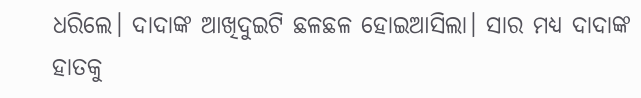ଧରିଲେ। ଦାଦାଙ୍କ ଆଖିଦୁଇଟି ଛଳଛଳ ହୋଇଆସିଲା। ସାର ମଧ୍ୟ ଦାଦାଙ୍କ ହାତକୁ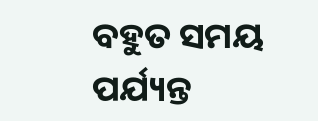ବହୁତ ସମୟ ପର୍ଯ୍ୟନ୍ତ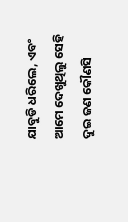ଯାବୁଡି ଧରିଲେ, ଏବଂ ଆମେ ଦେଖୁଥିଲୁ ସେହି ଦୁଇ ଜଣ କୌଣସି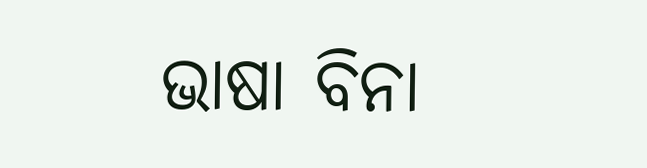ଭାଷା ବିନା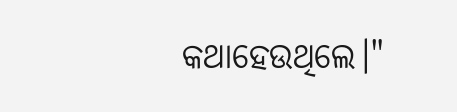କଥାହେଉଥିଲେ।"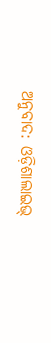ଅନୁବାଦ: ଓଡ଼ିଶାଲାଇଭ୍